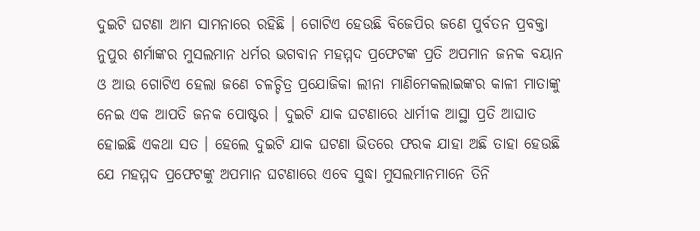ଦୁଇଟି ଘଟଣା ଆମ ସାମନାରେ ରହିଛି । ଗୋଟିଏ ହେଉଛି ବିଜେପିର ଜଣେ ପୁର୍ବତନ ପ୍ରବକ୍ତା ନୁପୁର ଶର୍ମାଙ୍କର ମୁସଲମାନ ଧର୍ମର ଭଗବାନ ମହମ୍ମଦ ପ୍ରଫେଟଙ୍କ ପ୍ରତି ଅପମାନ ଜନକ ବୟାନ ଓ ଆଉ ଗୋଟିଏ ହେଲା ଜଣେ ଚଳଚ୍ଚିତ୍ର ପ୍ରଯୋଜିକା ଲୀନା ମାଣିମେକଲାଇଙ୍କର କାଳୀ ମାତାଙ୍କୁ ନେଇ ଏକ ଆପତି ଜନକ ପୋଷ୍ଟର । ଦୁଇଟି ଯାକ ଘଟଣାରେ ଧାର୍ମୀକ ଆସ୍ଥା ପ୍ରତି ଆଘାତ ହୋଇଛି ଏକଥା ସତ । ହେଲେ ଦୁଇଟି ଯାକ ଘଟଣା ଭିତରେ ଫରକ ଯାହା ଅଛି ତାହା ହେଉଛି ଯେ ମହମ୍ମଦ ପ୍ରଫେଟଙ୍କୁ ଅପମାନ ଘଟଣାରେ ଏବେ ସୁଦ୍ଧା ମୁସଲମାନମାନେ ତିନି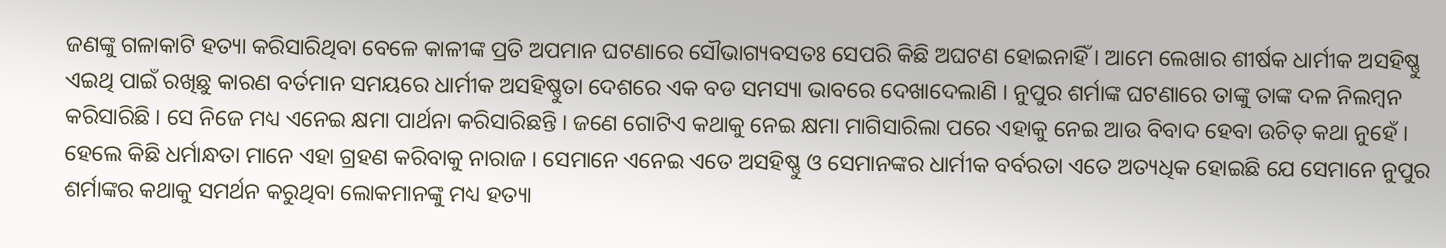ଜଣଙ୍କୁ ଗଳାକାଟି ହତ୍ୟା କରିସାରିଥିବା ବେଳେ କାଳୀଙ୍କ ପ୍ରତି ଅପମାନ ଘଟଣାରେ ସୌଭାଗ୍ୟବସତଃ ସେପରି କିଛି ଅଘଟଣ ହୋଇନାହିଁ । ଆମେ ଲେଖାର ଶୀର୍ଷକ ଧାର୍ମୀକ ଅସହିଷ୍ଣୁ ଏଇଥି ପାଇଁ ରଖିଛୁ କାରଣ ବର୍ତମାନ ସମୟରେ ଧାର୍ମୀକ ଅସହିଷ୍ଣୁତା ଦେଶରେ ଏକ ବଡ ସମସ୍ୟା ଭାବରେ ଦେଖାଦେଲାଣି । ନୁପୁର ଶର୍ମାଙ୍କ ଘଟଣାରେ ତାଙ୍କୁ ତାଙ୍କ ଦଳ ନିଲମ୍ବନ କରିସାରିଛି । ସେ ନିଜେ ମଧ୍ୟ ଏନେଇ କ୍ଷମା ପାର୍ଥନା କରିସାରିଛନ୍ତି । ଜଣେ ଗୋଟିଏ କଥାକୁ ନେଇ କ୍ଷମା ମାଗିସାରିଲା ପରେ ଏହାକୁ ନେଇ ଆଉ ବିବାଦ ହେବା ଉଚିତ୍ କଥା ନୁହେଁ । ହେଲେ କିଛି ଧର୍ମାନ୍ଧତା ମାନେ ଏହା ଗ୍ରହଣ କରିବାକୁ ନାରାଜ । ସେମାନେ ଏନେଇ ଏତେ ଅସହିଷ୍ଣୁ ଓ ସେମାନଙ୍କର ଧାର୍ମୀକ ବର୍ବରତା ଏତେ ଅତ୍ୟଧିକ ହୋଇଛି ଯେ ସେମାନେ ନୁପୁର ଶର୍ମାଙ୍କର କଥାକୁ ସମର୍ଥନ କରୁଥିବା ଲୋକମାନଙ୍କୁ ମଧ୍ୟ ହତ୍ୟା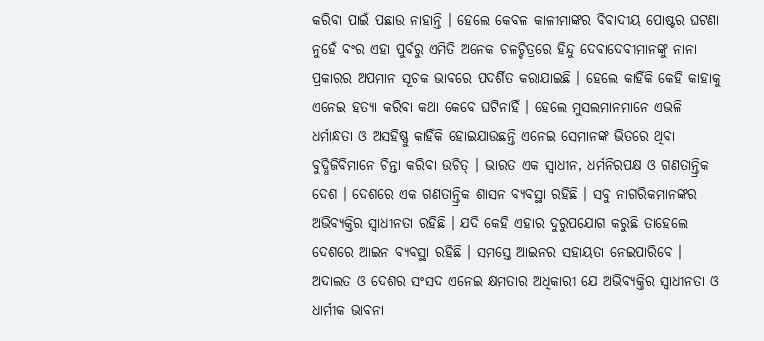କରିବା ପାଇଁ ପଛାଉ ନାହାନ୍ତି । ହେଲେ କେବଳ କାଳୀମାଙ୍କର ବିବାଦୀୟ ପୋଷ୍ଟର ଘଟଣା ନୁହେଁ ବଂର ଏହା ପୁର୍ବରୁ ଏମିତି ଅନେକ ଚଳଚ୍ଚିତ୍ରରେ ହିନ୍ଦୁ ଦେବାଦେବୀମାନଙ୍କୁ ନାନା ପ୍ରକାରର ଅପମାନ ସୂଚକ ଭାବରେ ପଦର୍ଶିତ କରାଯାଇଛି । ହେଲେ କାହିଁକି କେହି କାହାକୁ ଏନେଇ ହତ୍ୟା କରିବା କଥା କେବେ ଘଟିନାହିଁ । ହେଲେ ମୁସଲମାନମାନେ ଏଭଳି ଧର୍ମାନ୍ଧତା ଓ ଅସହିଷ୍ଣୁ କାହିଁକି ହୋଇଯାଉଛନ୍ତି ଏନେଇ ସେମାନଙ୍କ ଭିତରେ ଥିବା ବୁଦ୍ଧିଜିବିମାନେ ଚିନ୍ତା କରିବା ଉଚିତ୍ । ଭାରତ ଏକ ସ୍ୱାଧୀନ, ଧର୍ମନିରପକ୍ଷ ଓ ଗଣତାନ୍ତ୍ରିକ ଦେଶ । ଦେଶରେ ଏକ ଗଣତାନ୍ତ୍ରିକ ଶାସନ ବ୍ୟବସ୍ଥା ରହିଛି । ସବୁ ନାଗରିକମାନଙ୍କର ଅଭିବ୍ୟକ୍ତିର ସ୍ୱାଧୀନତା ରହିଛି । ଯଦି କେହି ଏହାର ଦୁରୁପଯୋଗ କରୁଛି ତାହେଲେ ଦେଶରେ ଆଇନ ବ୍ୟବସ୍ଥା ରହିଛି । ସମସ୍ତେ ଆଇନର ସହାୟତା ନେଇପାରିବେ । ଅଦାଲତ ଓ ଦେଶର ସଂସଦ ଏନେଇ କ୍ଷମତାର ଅଧିକାରୀ ଯେ ଅଭିବ୍ୟକ୍ତିର ସ୍ୱାଧୀନତା ଓ ଧାର୍ମୀକ ଭାବନା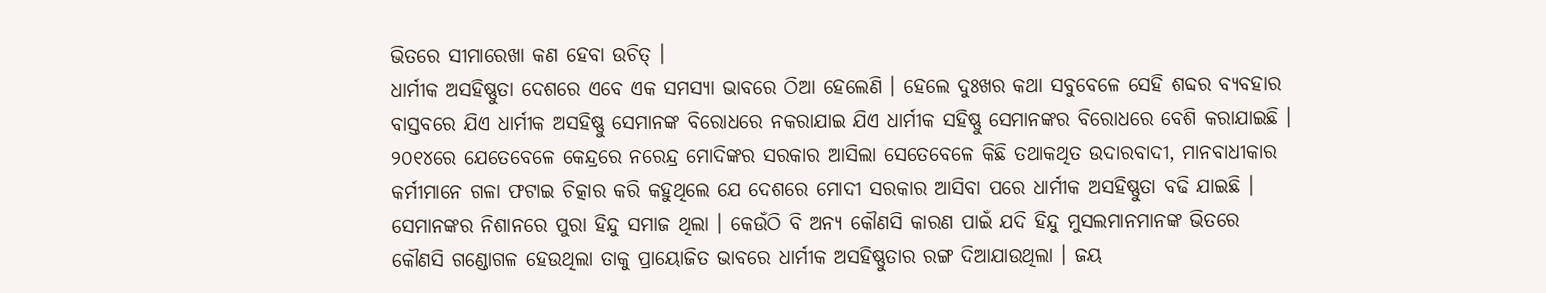ଭିତରେ ସୀମାରେଖା କଣ ହେବା ଉଚିତ୍ ।
ଧାର୍ମୀକ ଅସହିଷ୍ଣୁତା ଦେଶରେ ଏବେ ଏକ ସମସ୍ୟା ଭାବରେ ଠିଆ ହେଲେଣି । ହେଲେ ଦୁଃଖର କଥା ସବୁବେଳେ ସେହି ଶବ୍ଦର ବ୍ୟବହାର ବାସ୍ତବରେ ଯିଏ ଧାର୍ମୀକ ଅସହିଷ୍ଣୁ ସେମାନଙ୍କ ବିରୋଧରେ ନକରାଯାଇ ଯିଏ ଧାର୍ମୀକ ସହିଷ୍ଣୁ ସେମାନଙ୍କର ବିରୋଧରେ ବେଶି କରାଯାଇଛି । ୨୦୧୪ରେ ଯେତେବେଳେ କେନ୍ଦ୍ରରେ ନରେନ୍ଦ୍ର ମୋଦିଙ୍କର ସରକାର ଆସିଲା ସେତେବେଳେ କିଛି ତଥାକଥିତ ଉଦାରବାଦୀ, ମାନବାଧୀକାର କର୍ମୀମାନେ ଗଳା ଫଟାଇ ଚିତ୍କାର କରି କହୁଥିଲେ ଯେ ଦେଶରେ ମୋଦୀ ସରକାର ଆସିବା ପରେ ଧାର୍ମୀକ ଅସହିଷ୍ଣୁତା ବଢି ଯାଇଛି । ସେମାନଙ୍କର ନିଶାନରେ ପୁରା ହିନ୍ଦୁ ସମାଜ ଥିଲା । କେଉଁଠି ବି ଅନ୍ୟ କୌଣସି କାରଣ ପାଇଁ ଯଦି ହିନ୍ଦୁ ମୁସଲମାନମାନଙ୍କ ଭିତରେ କୌଣସି ଗଣ୍ଡୋଗଳ ହେଉଥିଲା ତାକୁ ପ୍ରାୟୋଜିତ ଭାବରେ ଧାର୍ମୀକ ଅସହିଷ୍ଣୁତାର ରଙ୍ଗ ଦିଆଯାଉଥିଲା । ଜୟ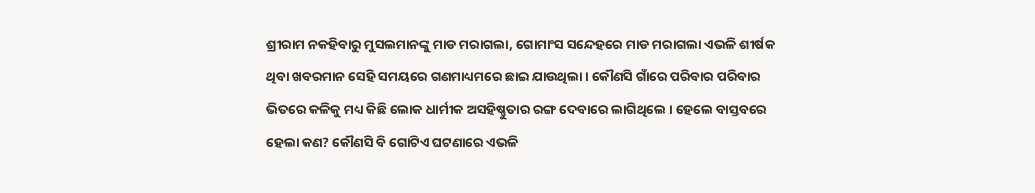ଶ୍ରୀରାମ ନକହିବାରୁ ମୁସଲମାନଙ୍କୁ ମାଡ ମରାଗଲା, ଗୋମାଂସ ସନ୍ଦେହରେ ମାଡ ମରାଗଲା ଏଭଳି ଶୀର୍ଷକ ଥିବା ଖବରମାନ ସେହି ସମୟରେ ଗଣମାଧ୍ୟମରେ ଛାଇ ଯାଉଥିଲା । କୌଣସି ଗାଁରେ ପରିବାର ପରିବାର ଭିତରେ କଳିକୁ ମଧ୍ୟ କିଛି ଲୋକ ଧାର୍ମୀକ ଅସହିଷ୍ଣୁତାର ରଙ୍ଗ ଦେବାରେ ଲାଗିଥିଲେ । ହେଲେ ବାସ୍ତବରେ ହେଲା କଣ? କୌଣସି ବି ଗୋଟିଏ ଘଟଣାରେ ଏଭଳି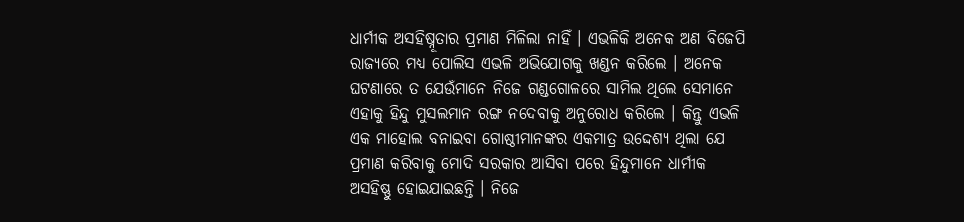ଧାର୍ମୀକ ଅସହିଷ୍ନୂତାର ପ୍ରମାଣ ମିଳିଲା ନାହିଁ । ଏଭଳିକି ଅନେକ ଅଣ ବିଜେପି ରାଜ୍ୟରେ ମଧ୍ୟ ପୋଲିସ ଏଭଳି ଅଭିଯୋଗକୁ ଖଣ୍ଡନ କରିଲେ । ଅନେକ ଘଟଣାରେ ତ ଯେଉଁମାନେ ନିଜେ ଗଣ୍ଡଗୋଳରେ ସାମିଲ ଥିଲେ ସେମାନେ ଏହାକୁ ହିନ୍ଦୁ ମୁସଲମାନ ରଙ୍ଗ ନଦେବାକୁ ଅନୁରୋଧ କରିଲେ । କିନ୍ତୁ ଏଭଳି ଏକ ମାହୋଲ ବନାଇବା ଗୋଷ୍ଠୀମାନଙ୍କର ଏକମାତ୍ର ଉଦ୍ଦେଶ୍ୟ ଥିଲା ଯେ ପ୍ରମାଣ କରିବାକୁ ମୋଦି ସରକାର ଆସିବା ପରେ ହିନ୍ଦୁମାନେ ଧାର୍ମୀକ ଅସହିଷ୍ଣୁ ହୋଇଯାଇଛନ୍ତି । ନିଜେ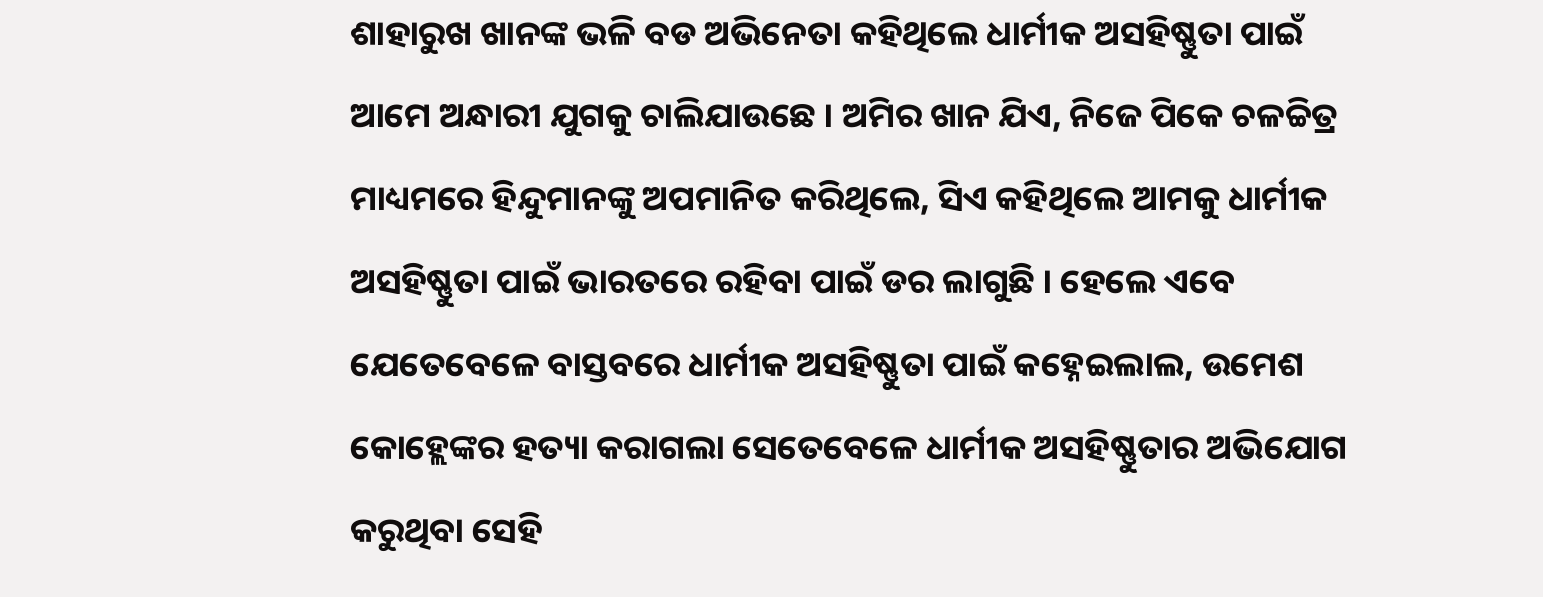ଶାହାରୁଖ ଖାନଙ୍କ ଭଳି ବଡ ଅଭିନେତା କହିଥିଲେ ଧାର୍ମୀକ ଅସହିଷ୍ଣୁତା ପାଇଁ ଆମେ ଅନ୍ଧାରୀ ଯୁଗକୁ ଚାଲିଯାଉଛେ । ଅମିର ଖାନ ଯିଏ, ନିଜେ ପିକେ ଚଳଚ୍ଚିତ୍ର ମାଧ୍ୟମରେ ହିନ୍ଦୁମାନଙ୍କୁ ଅପମାନିତ କରିଥିଲେ, ସିଏ କହିଥିଲେ ଆମକୁ ଧାର୍ମୀକ ଅସହିଷ୍ଣୁତା ପାଇଁ ଭାରତରେ ରହିବା ପାଇଁ ଡର ଲାଗୁଛି । ହେଲେ ଏବେ ଯେତେବେଳେ ବାସ୍ତବରେ ଧାର୍ମୀକ ଅସହିଷ୍ଣୁତା ପାଇଁ କହ୍ନେଇଲାଲ, ଉମେଶ କୋହ୍ଲେଙ୍କର ହତ୍ୟା କରାଗଲା ସେତେବେଳେ ଧାର୍ମୀକ ଅସହିଷ୍ଣୁତାର ଅଭିଯୋଗ କରୁଥିବା ସେହି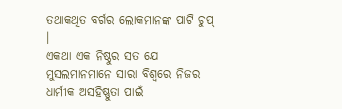ତଥାକଥିତ ବର୍ଗର ଲୋକମାନଙ୍କ ପାଟି ଚୁପ୍ ।
ଏକଥା ଏକ ନିଷ୍ଠୁର ସତ ଯେ ମୁସଲମାନମାନେ ସାରା ବିଶ୍ୱରେ ନିଜର ଧାର୍ମୀକ ଅସହିଷ୍ଣୁତା ପାଇଁ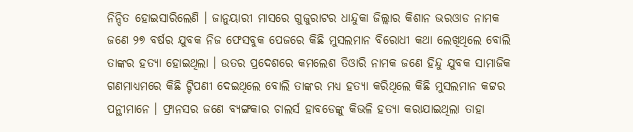ନିନ୍ଦିତ ହୋଇସାରିଲେଣି । ଜାନୁୟାରୀ ମାସରେ ଗୁଜୁରାଟର ଧାନ୍ଦୁକା ଜିଲ୍ଲାର କିଶାନ ଭରଓାଡ ନାମକ ଜଣେ ୨୭ ବର୍ଷର ଯୁବକ ନିଜ ଫେସବୁକ ପେଜରେ କିଛି ମୁସଲମାନ ବିରୋଧୀ କଥା ଲେଖିଥିଲେ ବୋଲି ତାଙ୍କର ହତ୍ୟା ହୋଇଥିଲା । ଉତର ପ୍ରଦେଶରେ କମଲେଶ ତିଓାରି ନାମକ ଜଣେ ହିନ୍ଦୁ ଯୁବକ ସାମାଜିକ ଗଣମାଧ୍ୟମରେ କିଛି ଟ୍ଟିପଣୀ ଦେଇଥିଲେ ବୋଲି ତାଙ୍କର ମଧ୍ୟ ହତ୍ୟା କରିଥିଲେ କିଛି ମୁସଲମାନ କଟ୍ଟର ପନ୍ଥୀମାନେ । ଫ୍ରାନସର ଜଣେ ବ୍ୟଙ୍ଗକାର ଚାଲର୍ସ ହାବଡେଙ୍କୁ କିଭଳି ହତ୍ୟା କରାଯାଇଥିଲା ତାହା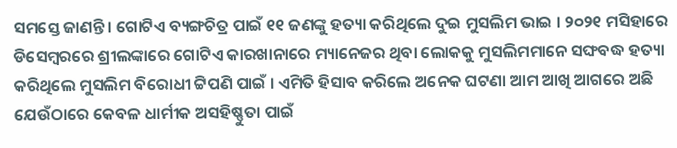ସମସ୍ତେ ଜାଣନ୍ତି । ଗୋଟିଏ ବ୍ୟଙ୍ଗଚିତ୍ର ପାଇଁ ୧୧ ଜଣଙ୍କୁ ହତ୍ୟା କରିଥିଲେ ଦୁଇ ମୁସଲିମ ଭାଇ । ୨୦୨୧ ମସିହାରେ ଡିସେମ୍ବରରେ ଶ୍ରୀଲଙ୍କାରେ ଗୋଟିଏ କାରଖାନାରେ ମ୍ୟାନେଜର ଥିବା ଲୋକକୁ ମୁସଲିମମାନେ ସଙ୍ଘବଦ୍ଧ ହତ୍ୟା କରିଥିଲେ ମୁସଲିମ ବିରୋଧୀ ଟ୍ଟିପଣି ପାଇଁ । ଏମିତି ହିସାବ କରିଲେ ଅନେକ ଘଟଣା ଆମ ଆଖି ଆଗରେ ଅଛି ଯେଉଁଠାରେ କେବଳ ଧାର୍ମୀକ ଅସହିଷ୍ଣୁତା ପାଇଁ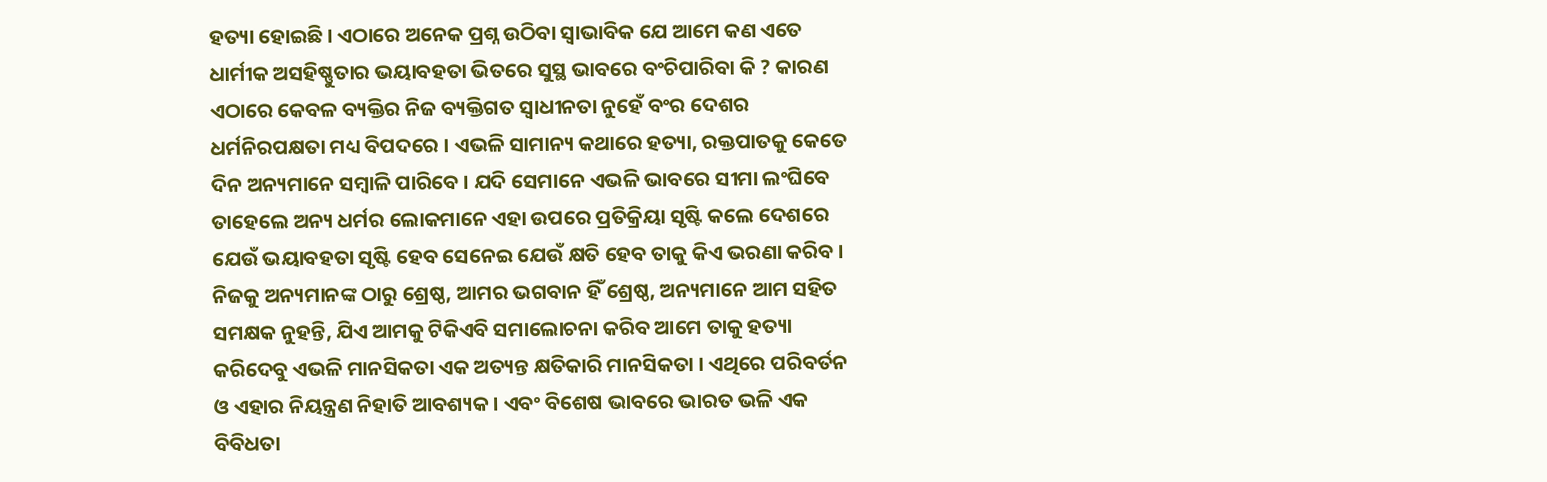ହତ୍ୟା ହୋଇଛି । ଏଠାରେ ଅନେକ ପ୍ରଶ୍ନ ଉଠିବା ସ୍ୱାଭାବିକ ଯେ ଆମେ କଣ ଏତେ ଧାର୍ମୀକ ଅସହିଷ୍ଣୁତାର ଭୟାବହତା ଭିତରେ ସୁସ୍ଥ ଭାବରେ ବଂଚିପାରିବା କି ? କାରଣ ଏଠାରେ କେବଳ ବ୍ୟକ୍ତିର ନିଜ ବ୍ୟକ୍ତିଗତ ସ୍ୱାଧୀନତା ନୁହେଁ ବଂର ଦେଶର ଧର୍ମନିରପକ୍ଷତା ମଧ୍ୟ ବିପଦରେ । ଏଭଳି ସାମାନ୍ୟ କଥାରେ ହତ୍ୟା, ରକ୍ତପାତକୁ କେତେ ଦିନ ଅନ୍ୟମାନେ ସମ୍ବାଳି ପାରିବେ । ଯଦି ସେମାନେ ଏଭଳି ଭାବରେ ସୀମା ଲଂଘିବେ ତାହେଲେ ଅନ୍ୟ ଧର୍ମର ଲୋକମାନେ ଏହା ଉପରେ ପ୍ରତିକ୍ରିୟା ସୃଷ୍ଟି କଲେ ଦେଶରେ ଯେଉଁ ଭୟାବହତା ସୃଷ୍ଟି ହେବ ସେନେଇ ଯେଉଁ କ୍ଷତି ହେବ ତାକୁ କିଏ ଭରଣା କରିବ । ନିଜକୁ ଅନ୍ୟମାନଙ୍କ ଠାରୁ ଶ୍ରେଷ୍ଠ, ଆମର ଭଗବାନ ହିଁ ଶ୍ରେଷ୍ଠ, ଅନ୍ୟମାନେ ଆମ ସହିତ ସମକ୍ଷକ ନୁହନ୍ତି, ଯିଏ ଆମକୁ ଟିକିଏବି ସମାଲୋଚନା କରିବ ଆମେ ତାକୁ ହତ୍ୟା କରିଦେବୁ ଏଭଳି ମାନସିକତା ଏକ ଅତ୍ୟନ୍ତ କ୍ଷତିକାରି ମାନସିକତା । ଏଥିରେ ପରିବର୍ତନ ଓ ଏହାର ନିୟନ୍ତ୍ରଣ ନିହାତି ଆବଶ୍ୟକ । ଏବଂ ବିଶେଷ ଭାବରେ ଭାରତ ଭଳି ଏକ ବିବିଧତା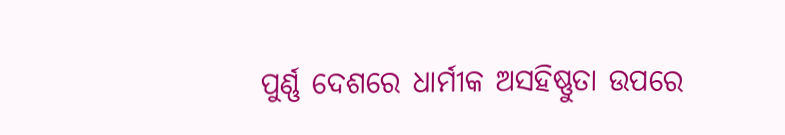ପୁର୍ଣ୍ଣ ଦେଶରେ ଧାର୍ମୀକ ଅସହିଷ୍ଣୁତା ଉପରେ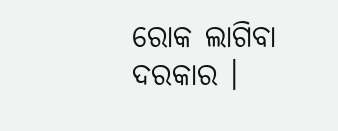ରୋକ ଲାଗିବା ଦରକାର ।